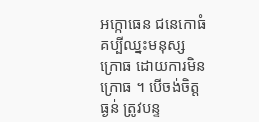អក្កោធេន ជនេកោធំ គប្បីឈ្នះមនុស្សក្រោធ ដោយការមិនក្រោធ ។ បើចង់ចិត្តធ្ងន់ ត្រូវបន្ទ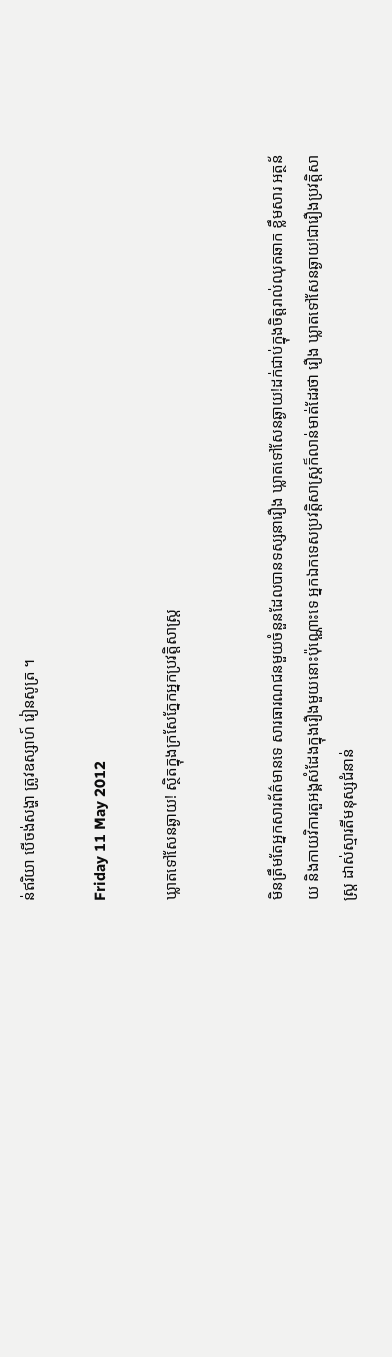ន់ឥរិយា បើចង់សង្ហា ត្រូវឧស្សាហ៍ រៀនសូត្រ ។

Friday 11 May 2012

ឃ្លាតទៅសែនឆ្ងាយ! ស្ថិតក្នុងក្រសែភ្នែកអ្នកប្រវត្តិសាស្ត្រ


មិនត្រឹមតែអ្នកសារព័ត៌មានទេ សារធារណជនមួយចំនួនដែលបានទស្សនារឿង ឃ្លាតទៅសែនឆ្ងាយ!ដក់ជាប់ក្នុងចិត្តរាល់ឈុតឆាក ខ្លឹមសារ អត្ថន័យ និងកាយវិការតួអង្គសំដែងក្នុងរឿងមួយនោះប៉ុណ្ណោះទេ អ្នកឯកទេសប្រវត្តិសាស្ត្រក៏លាន់មាត់ដែរថា រឿង ឃ្លាតទៅសែនឆ្ងាយ!ជារឿងប្រវត្តិសាស្ត្រ ដាស់ស្មារតីមនុស្សជំនាន់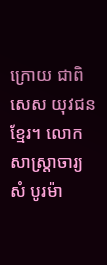ក្រោយ ជាពិសេស យុវជនខ្មែរ។ លោកសាស្ត្រាចារ្យ សំ បូរម៉ា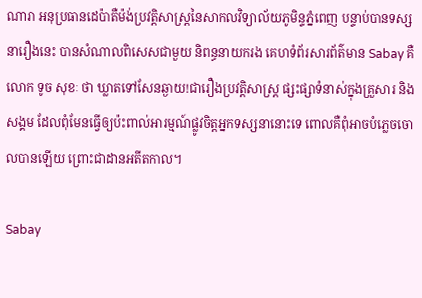ណារា អនុប្រធានដេប៉ាតឺម៉ង់ប្រវត្តិសាស្ត្រនៃសាកលវិទ្យាល័យភូមិន្ទភ្នំពេញ បន្ទាប់បានទស្សនារឿងនេះ បានសំណាលពិសេសជាមួយ និពន្ធនាយករង គេហទំព័រសារព័ត៌មាន Sabay គឺលោក ទូច សុខៈ ថា ឃ្លាតទៅសែនឆ្ងាយ!ជារឿងប្រវត្តិសាស្ត្រ ផ្សះផ្សាទំនាស់ក្នុងគ្រួសារ និង សង្គម ដែលពុំមែនធ្វើឲ្យប៉ះពាល់អារម្មណ៍ផ្លូវចិត្តអ្នកទស្សនានោះទេ ពោលគឺពុំអាចបំភ្លេចចោលបានឡើយ ព្រោះជាដានអតីតកាល។

Sabay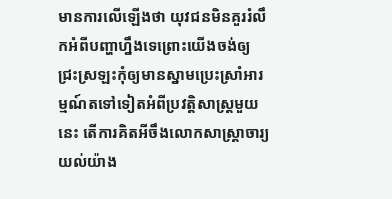មានការលើឡើងថា យុវជនមិនគួររំលឹកអំពីបញ្ហាហ្នឹងទេព្រោះយើងចង់ឲ្យជ្រះស្រឡះកុំឲ្យមានស្នាមប្រេះស្រាំអារម្មណ៍តទៅទៀតអំពីប្រវត្តិសាស្ត្រមួយនេះ តើការគិតអីចឹងលោកសាស្ត្រាចារ្យយល់យ៉ាង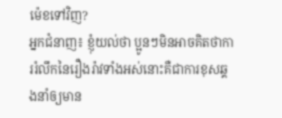ម៉េខទៅវិញ?
អ្នកជំនាញ៖ ខ្ញុំយល់ថា ប្អូនៗមិនអាចគិតថាការរំលឹកនៃរឿងរ៉ាវទាំងអស់នោះគឺជាការខុសឆ្គងនាំឲ្យមាន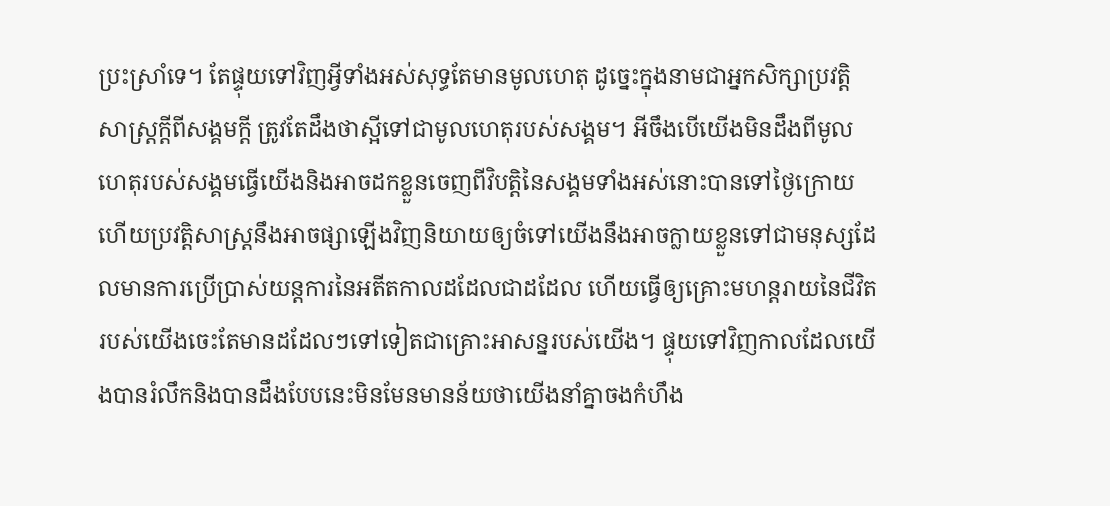ប្រះស្រាំទេ។ តែផ្ទុយទៅវិញអ្វីទាំងអស់សុទ្ធតែមានមូលហេតុ ដូច្នេះក្នុងនាមជាអ្នកសិក្សាប្រវត្តិសាស្ត្រក្ដីពីសង្គមក្ដី ត្រូវតែដឹងថាស្អីទៅជាមូលហេតុរបស់សង្គម។ អីចឹងបើយើងមិនដឹងពីមូលហេតុរបស់សង្គមធ្វើយើងនិងអាចដកខ្លួនចេញពីវិបត្តិនៃសង្គមទាំងអស់នោះបានទៅថ្ងៃក្រោយហើយប្រវត្តិសាស្ត្រនឹងអាចផ្សាឡើងវិញនិយាយឲ្យចំទៅយើងនឹងអាចក្លាយខ្លួនទៅជាមនុស្សដែលមានការប្រើប្រាស់យន្តការនៃអតីតកាលដដែលជាដដែល ហើយធ្វើឲ្យគ្រោះមហន្តរាយនៃជីវិតរបស់យើងចេះតែមានដដែលៗទៅទៀតជាគ្រោះអាសន្នរបស់យើង។ ផ្ទុយទៅវិញកាលដែលយើងបានរំលឹកនិងបានដឹងបែបនេះមិនមែនមានន័យថាយើងនាំគ្នាចងកំហឹង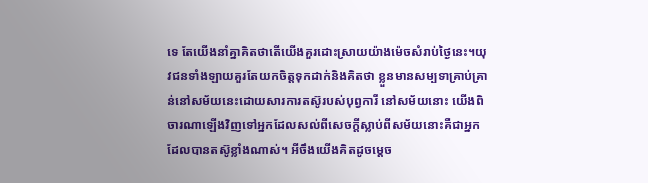ទេ តែយើងនាំគ្នាគិតថាតើយើងគួរដោះស្រាយយ៉ាងម៉េចសំរាប់ថ្ងៃនេះ។យុវជនទាំងឡាយគួរតែយកចិត្តទុកដាក់និងគិតថា ខ្លួនមានសម្បទាគ្រាប់គ្រាន់នៅសម័យនេះដោយសារការតស៊ូរបស់បុព្វការី នៅសម័យនោះ យើងពិចារណាឡើងវិញទៅអ្នកដែលសល់ពីសេចក្ដីស្លាប់ពីសម័យនោះគឺជាអ្នកដែលបានតស៊ូខ្លាំងណាស់។ អីចឹងយើងគិតដូចម្ដេច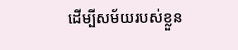ដើម្បីសម័យរបស់ខ្លួន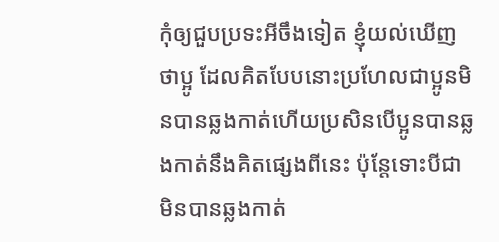កុំឲ្យជួបប្រទះអីចឹងទៀត ខ្ញុំយល់ឃើញថាប្អូ ដែលគិតបែបនោះប្រហែលជាប្អូនមិនបានឆ្លងកាត់ហើយប្រសិនបើប្អូនបានឆ្លងកាត់នឹងគិតផ្សេងពីនេះ ប៉ុន្តែទោះបីជាមិនបានឆ្លងកាត់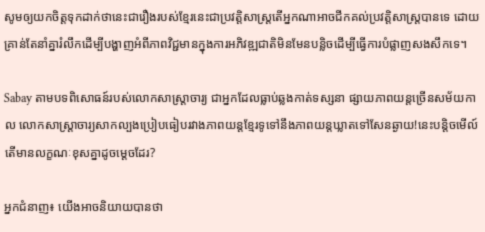សូមឲ្យយកចិត្តទុកដាក់ថានេះជារឿងរបស់ខ្មែរនេះជាប្រវត្តិសាស្ត្រតើអ្នកណាអាចជីកគល់ប្រវត្តិសាស្ត្របានទេ ដោយគ្រាន់តែនាំគ្នារំលឹកដើម្បីបង្ហាញអំពីភាពវិជ្ជមានក្នុងការអភិវឌ្ឍជាតិមិនមែនបន្លិចដើម្បីធ្វើការបំផ្លាញសងសឹកទេ។

Sabay តាមបទពិសោធន៍របស់លោកសាស្ត្រាចារ្យ ជាអ្នកដែលធ្លាប់ឆ្លងកាត់ទស្សនា ផ្សាយភាពយន្តច្រើនសម័យកាល លោកសាស្ត្រាចារ្យសាកល្បងប្រៀបធៀបរវាងភាពយន្តខ្មែរទូទៅនឹងភាពយន្តឃ្លាតទៅសែនឆ្ងាយ!នេះបន្តិចមើល៍ តើមានលក្ខណៈខុសគ្នាដូចម្ដេចដែរ?

អ្នកជំនាញ៖ យើងអាចនិយាយបានថា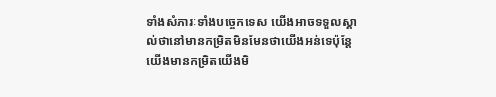ទាំងសំភារៈទាំងបច្ចេកទេស យើងអាចទទួលស្គាល់ថានៅមានកម្រិតមិនមែនថាយើងអន់ទេប៉ុន្តែយើងមានកម្រិតយើងមិ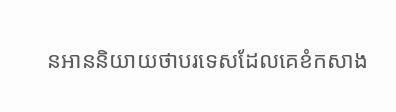នអាននិយាយថាបរទេសដែលគេខំកសាង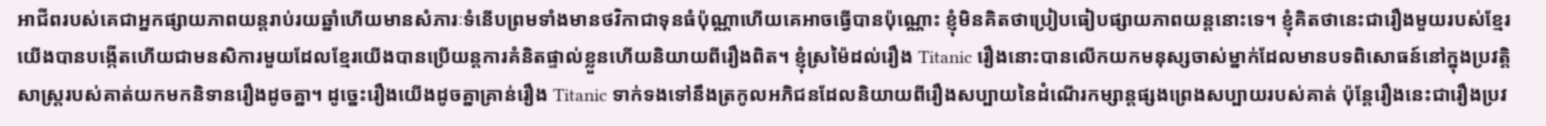អាជីពរបស់គេជាអ្នកផ្សាយភាពយន្តរាប់រយឆ្នាំហើយមានសំភារៈទំនើបព្រមទាំងមានថវិកាជាទុនធំប៉ុណ្ណាហើយគេអាចធ្វើបានប៉ុណ្ណោះ ខ្ញុំមិនគិតថាប្រៀបធៀបផ្សាយភាពយន្តនោះទេ។ ខ្ញុំគិតថានេះជារឿងមួយរបស់ខ្មែរយើងបានបង្កើតហើយជាមនសិការមួយដែលខ្មែរយើងបានប្រើយន្តការគំនិតផ្ទាល់ខ្លួនហើយនិយាយពីរឿងពិត។ ខ្ញុំស្រម៉ៃដល់រឿង Titanic រឿងនោះបានលើកយកមនុស្សចាស់ម្នាក់ដែលមានបទពិសោធន៍នៅក្នុងប្រវត្តិសាស្ត្ររបស់គាត់យកមកនិទានរឿងដូចគ្នា។ ដូច្នេះរឿងយើងដូចគ្នាគ្រាន់រឿង Titanic ទាក់ទងទៅនឹងត្រកូលអភិជនដែលនិយាយពីរឿងសប្បាយនៃដំណើរកម្សាន្តផ្សងព្រេងសប្បាយរបស់គាត់ ប៉ុន្តែរឿងនេះជារឿងប្រវ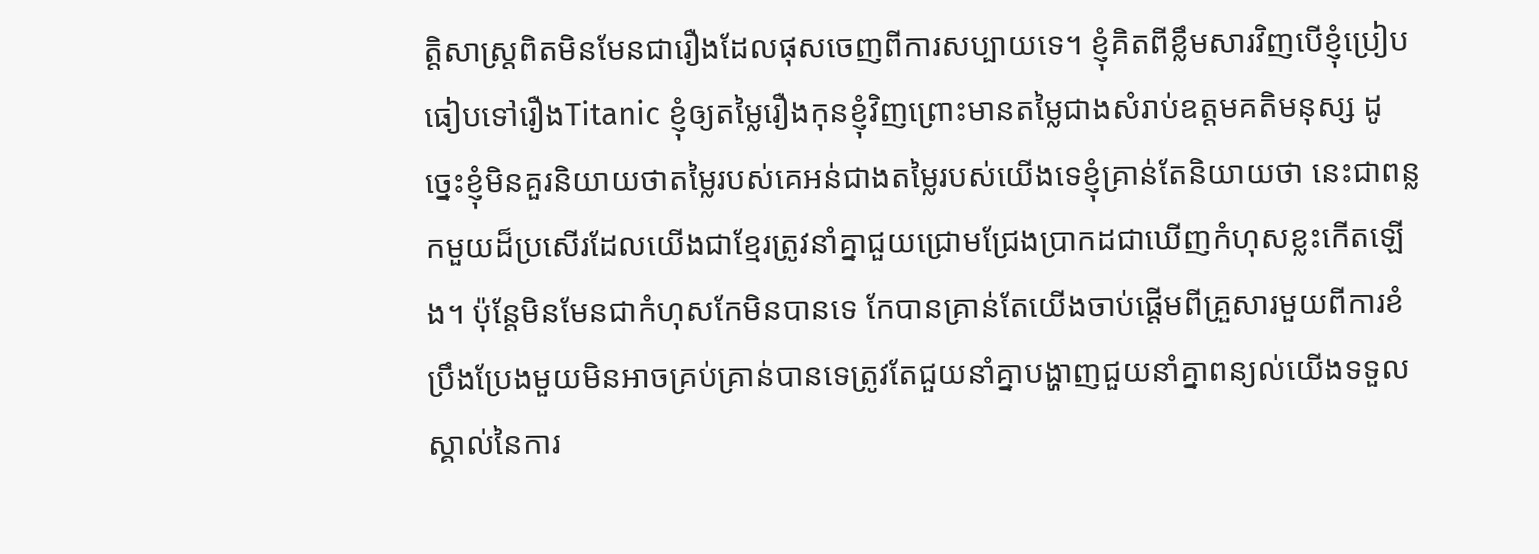ត្តិសាស្ត្រពិតមិនមែនជារឿងដែលផុសចេញពីការសប្បាយទេ។ ខ្ញុំគិតពីខ្លឹមសារវិញបើខ្ញុំប្រៀបធៀបទៅរឿងTitanic ខ្ញុំឲ្យតម្លៃរឿងកុនខ្ញុំវិញព្រោះមានតម្លៃជាងសំរាប់ឧត្ដមគតិមនុស្ស ដូច្នេះខ្ញុំមិនគួរនិយាយថាតម្លៃរបស់គេអន់ជាងតម្លៃរបស់យើងទេខ្ញុំគ្រាន់តែនិយាយថា នេះជាពន្លកមួយដ៏ប្រសើរដែលយើងជាខ្មែរត្រូវនាំគ្នាជួយជ្រោមជ្រែងប្រាកដជាឃើញកំហុសខ្លះកើតឡើង។ ប៉ុន្តែមិនមែនជាកំហុសកែមិនបានទេ កែបានគ្រាន់តែយើងចាប់ផ្ដើមពីគ្រួសារមួយពីការខំប្រឹងប្រែងមួយមិនអាចគ្រប់គ្រាន់បានទេត្រូវតែជួយនាំគ្នាបង្ហាញជួយនាំគ្នាពន្យល់យើងទទួលស្គាល់នៃការ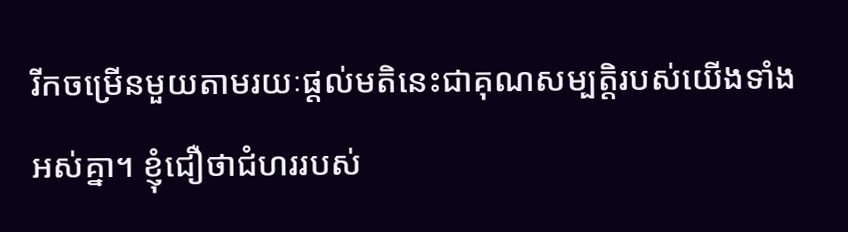រីកចម្រើនមួយតាមរយៈផ្ដល់មតិនេះជាគុណសម្បត្តិរបស់យើងទាំងអស់គ្នា។ ខ្ញុំជឿថាជំហររបស់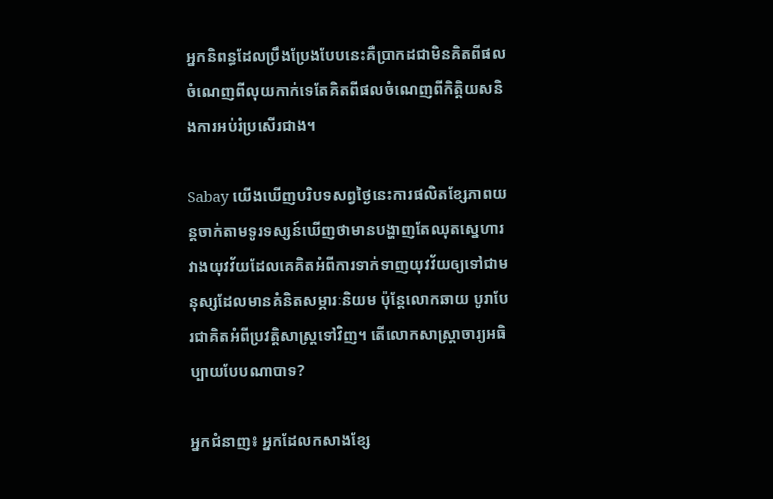អ្នកនិពន្ធដែលប្រឹងប្រែងបែបនេះគឺប្រាកដជាមិនគិតពីផលចំណេញពីលុយកាក់ទេតែគិតពីផលចំណេញពីកិត្តិយសនិងការអប់រំប្រសើរជាង។

Sabay យើងឃើញបរិបទសព្វថ្ងៃនេះការផលិតខ្សែភាពយន្តចាក់តាមទូរទស្សន៍ឃើញថាមានបង្ហាញតែឈុតស្នេហារវាងយុវវ័យដែលគេគិតអំពីការទាក់ទាញយុវវ័យឲ្យទៅជាមនុស្សដែលមានគំនិតសម្ភារៈនិយម ប៉ុន្តែលោកឆាយ បូរាបែរជាគិតអំពីប្រវត្តិសាស្ត្រទៅវិញ។ តើលោកសាស្ត្រាចារ្យអធិប្បាយបែបណាបាទ?

អ្នកជំនាញ៖ អ្នកដែលកសាងខ្សែ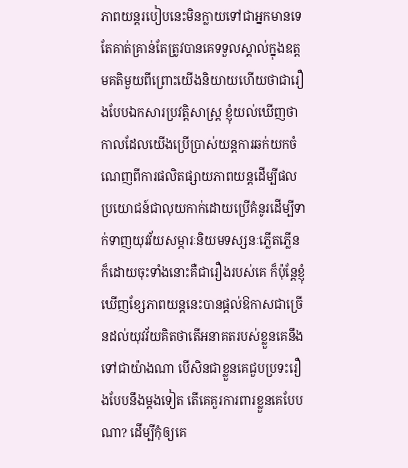ភាពយន្តរបៀបនេះមិនក្លាយទៅជាអ្នកមានទេតែគាត់គ្រាន់តែត្រូវបានគេទទួលស្គាល់ក្នុងឧត្ដមគតិមួយពីព្រោះយើងនិយាយហើយថាជារឿងបែបឯកសារប្រវត្តិសាស្ត្រ ខ្ញុំយល់ឃើញថាកាលដែលយើងប្រើប្រាស់យន្តការឆក់យកចំណេញពីការផលិតផ្សាយភាពយន្តដើម្បីផលប្រយោជន៍ជាលុយកាក់ដោយប្រើគំនូរដើម្បីទាក់ទាញយុវវ័យសម្ភារៈនិយមទស្សនៈភ្លើតភ្លើនក៏ដោយចុះទាំងនោះគឺជារឿងរបស់គេ ក៏ប៉ុន្តែខ្ញុំឃើញខ្សែភាពយន្តនេះបានផ្ដល់ឱកាសជាច្រើនដល់យុវវ័យគិតថាតើអនាគតរបស់ខ្លួនគេនឹងទៅជាយ៉ាងណា បើសិនជាខ្លួនគេជួបប្រទះរឿងបែបនឹងម្ដងទៀត តើគេគួរការពារខ្លួនគេបែបណា? ដើម្បីកុំឲ្យគេ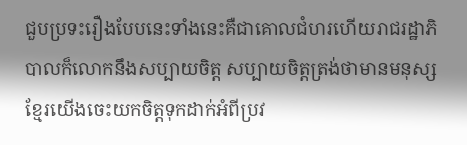ជួបប្រទះរឿងបែបនេះទាំងនេះគឺជាគោលជំហរហើយរាជរដ្ឋាភិបាលក៏លោកនឹងសប្បាយចិត្ត សប្បាយចិត្តត្រង់ថាមានមនុស្សខ្មែរយើងចេះយកចិត្តទុកដាក់អំពីប្រវ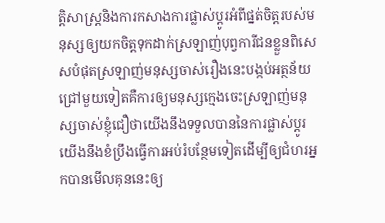ត្តិសាស្ត្រនិងការកសាងការផ្លាស់ប្ដូរអំពីផ្នត់ចិត្តរបស់មនុស្សឲ្យយកចិត្តទុកដាក់ស្រឡាញ់បុព្វការីជនខ្លួនពិសេសបំផុតស្រឡាញ់មនុស្សចាស់រឿងនេះបង្កប់អត្ថន័យជ្រៅមួយទៀតគឺការឲ្យមនុស្សក្មេងចេះស្រឡាញ់មនុស្សចាស់ខ្ញុំជឿថាយើងនឹងទទួលបាននៃការផ្លាស់ប្ដូរយើងនឹងខំប្រឹងធ្វើការអប់រំបន្ថែមទៀតដើម្បីឲ្យជំហរអ្នកបានមើលគុននេះឲ្យ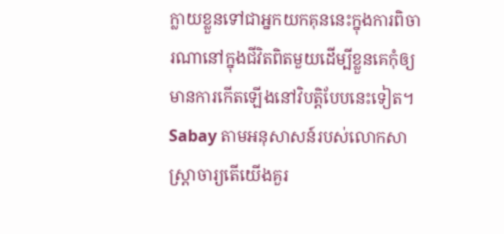ក្លាយខ្លួនទៅជាអ្នកយកគុននេះក្នុងការពិចារណានៅក្នុងជីវិតពិតមួយដើម្បីខ្លួនគេកុំឲ្យមានការកើតឡើងនៅវិបត្តិបែបនេះទៀត។
Sabay តាមអនុសាសន៍របស់លោកសាស្ត្រាចារ្យតើយើងគួរ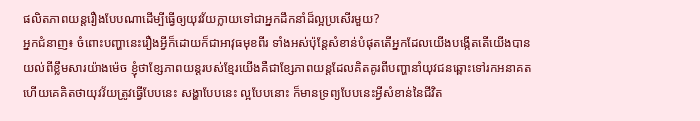ផលិតភាពយន្តរឿងបែបណាដើម្បីធ្វើឲ្យយុវវ័យក្លាយទៅជាអ្នកដឹកនាំដ៏ល្អប្រសើរមួយ?
អ្នកជំនាញ៖ ចំពោះបញ្ហានេះរឿងអ្វីក៏ដោយក៏ជាអាវុធមុខពីរ ទាំងអស់ប៉ុន្តែសំខាន់បំផុតតើអ្នកដែលយើងបង្កើតតើយើងបានយល់ពីខ្លឹមសារយ៉ាងម៉េច ខ្ញុំថាខ្សែភាពយន្តរបស់ខ្មែរយើងគឺជាខ្សែភាពយន្តដែលគិតគូរពីបញ្ហានាំយុវជនឆ្ពោះទៅរកអនាគត ហើយគេគិតថាយុវវ័យត្រូវធ្វើបែបនេះ សង្ហាបែបនេះ ល្អបែបនោះ ក៏មានទ្រព្យបែបនេះអ្វីសំខាន់នៃជីវិត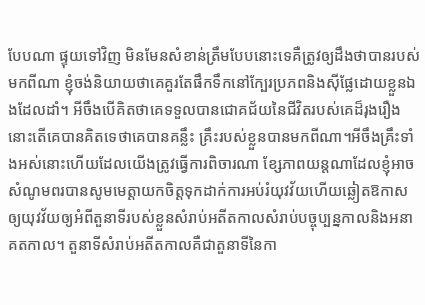បែបណា ផ្ទុយទៅវិញ មិនមែនសំខាន់ត្រឹមបែបនោះទេគឺត្រូវឲ្យដឹងថាបានរបស់មកពីណា ខ្ញុំចង់និយាយថាគេគួរតែផឹកទឹកនៅក្បែរប្រភពនិងស៊ីផ្លែដោយខ្លួនឯងដែលដាំ។ អីចឹងបើគិតថាគេទទួលបានជោគជ័យនៃជីវិតរបស់គេដ៏រុងរឿងនោះតើគេបានគិតទេថាគេបានគន្លឹះ គ្រឹះរបស់ខ្លួនបានមកពីណា។អីចឹងគ្រឹះទាំងអស់នោះហើយដែលយើងត្រូវធ្វើការពិចារណា ខ្សែភាពយន្តណាដែលខ្ញុំអាចសំណូមពរបានសូមមេត្តាយកចិត្តទុកដាក់ការអប់រំយុវវ័យហើយឆ្លៀតឱកាសឲ្យយុវវ័យឲ្យអំពីតួនាទីរបស់ខ្លួនសំរាប់អតីតកាលសំរាប់បច្ចុប្បន្នកាលនិងអនាគតកាល។ តួនាទីសំរាប់អតីតកាលគឺជាតួនាទីនៃកា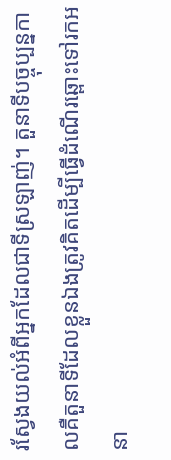រស្វែងយល់អំពីអ្នកដែលជាទីស្រឡាញ់។ តួនាទីបច្ចុប្បន្នកាលគឺតួនាទីដែលខ្លួនឯងត្រូវគិតដើម្បីធ្វើដំណើរឆ្ពោះទៅរកអនា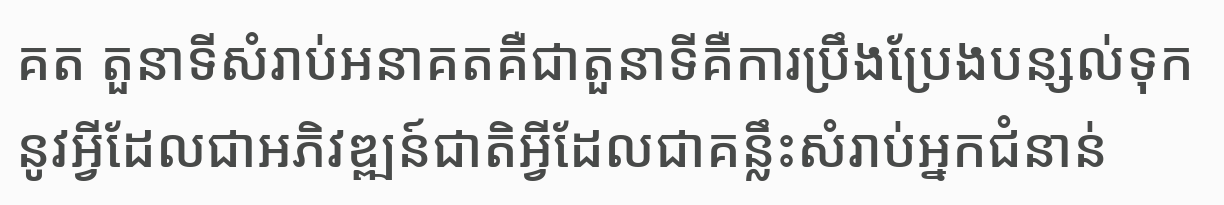គត តួនាទីសំរាប់អនាគតគឺជាតួនាទីគឺការប្រឹងប្រែងបន្សល់ទុកនូវអ្វីដែលជាអភិវឌ្ឍន៍ជាតិអ្វីដែលជាគន្លឹះសំរាប់អ្នកជំនាន់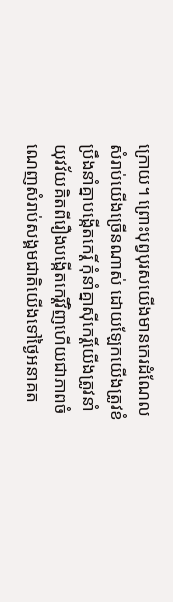ក្រោយ។ ព្រោះបុព្វបុរសយើងមានកេរដំណែលសំរាប់យើងច្រើនណាស់ ដោយឡែកយើងត្រូវខំប្រឹងនាំគ្នាបង្កើតកេរ្តិ៍ កុំនាំគ្នាស៊ីកេរ្តិ៍យើងត្រូវនាំយុវវ័យគិតពីរឿងបង្កើតកេរ្តិ៍វិញហើយជាភាពចំណេញសំរាប់សង្គមជាតិយើងទៅថ្ងៃអនាគត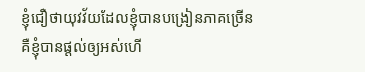ខ្ញុំជឿថាយុវវ័យដែលខ្ញុំបានបង្រៀនភាគច្រើនគឺខ្ញុំបានផ្ដល់ឲ្យអស់ហើ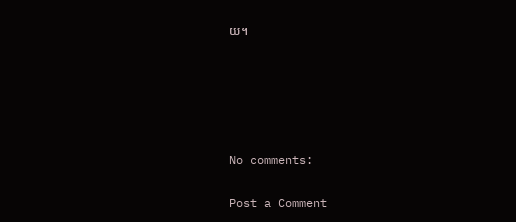យ។





No comments:

Post a Comment